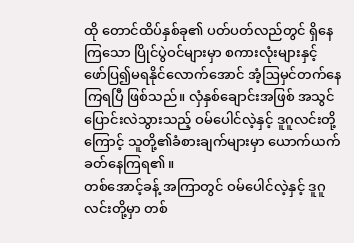ထို တောင်ထိပ်နှစ်ခု၏ ပတ်ပတ်လည်တွင် ရှိနေကြသော ပြိုင်ပွဲဝင်များမှာ စကားလုံးများနှင့် ဖော်ပြ၍မရနိုင်လောက်အောင် အံ့ဩမှင်တက်နေကြရပြီ ဖြစ်သည်။ လှံနှစ်ချောင်းအဖြစ် အသွင်ပြောင်းလဲသွားသည့် ဝမ်ပေါင်လဲ့နှင့် ဒူဂူလင်းတို့ကြောင့် သူတို့၏ခံစားချက်များမှာ ယောက်ယက်ခတ်နေကြရ၏။
တစ်အောင့်ခန့် အကြာတွင် ဝမ်ပေါင်လဲ့နှင့် ဒူဂူလင်းတို့မှာ တစ်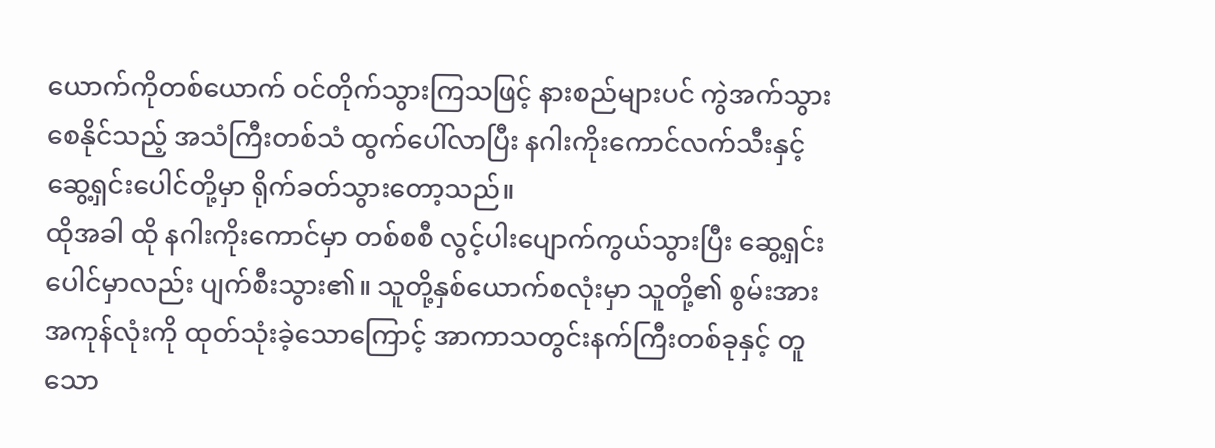ယောက်ကိုတစ်ယောက် ဝင်တိုက်သွားကြသဖြင့် နားစည်များပင် ကွဲအက်သွားစေနိုင်သည့် အသံကြီးတစ်သံ ထွက်ပေါ်လာပြီး နဂါးကိုးကောင်လက်သီးနှင့် ဆွေ့ရှင်းပေါင်တို့မှာ ရိုက်ခတ်သွားတော့သည်။
ထိုအခါ ထို နဂါးကိုးကောင်မှာ တစ်စစီ လွင့်ပါးပျောက်ကွယ်သွားပြီး ဆွေ့ရှင်းပေါင်မှာလည်း ပျက်စီးသွား၏။ သူတို့နှစ်ယောက်စလုံးမှာ သူတို့၏ စွမ်းအားအကုန်လုံးကို ထုတ်သုံးခဲ့သောကြောင့် အာကာသတွင်းနက်ကြီးတစ်ခုနှင့် တူသော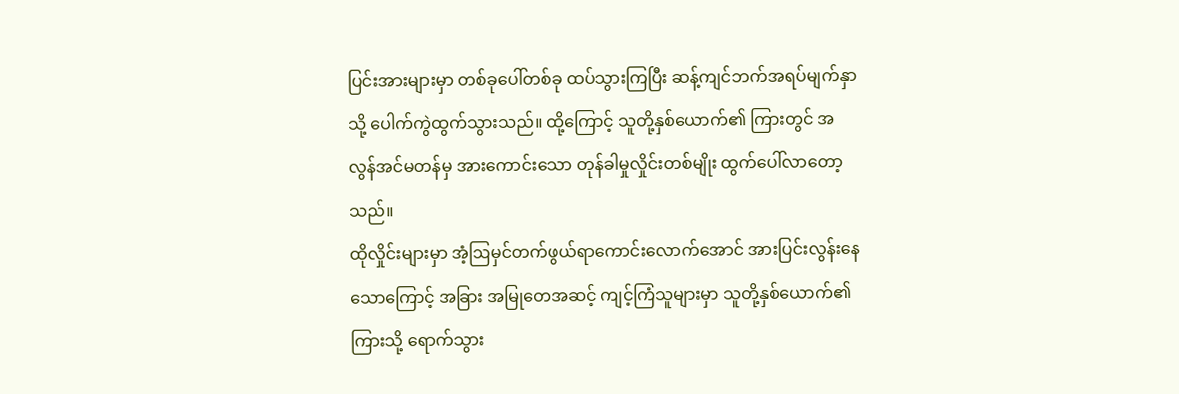ပြင်းအားများမှာ တစ်ခုပေါ်တစ်ခု ထပ်သွားကြပြီး ဆန့်ကျင်ဘက်အရပ်မျက်နှာသို့ ပေါက်ကွဲထွက်သွားသည်။ ထို့ကြောင့် သူတို့နှစ်ယောက်၏ ကြားတွင် အလွန်အင်မတန်မှ အားကောင်းသော တုန်ခါမှုလှိုင်းတစ်မျိုး ထွက်ပေါ်လာတော့သည်။
ထိုလှိုင်းများမှာ အံ့ဩမှင်တက်ဖွယ်ရာကောင်းလောက်အောင် အားပြင်းလွန်းနေသောကြောင့် အခြား အမြုတေအဆင့် ကျင့်ကြံသူများမှာ သူတို့နှစ်ယောက်၏ ကြားသို့ ရောက်သွား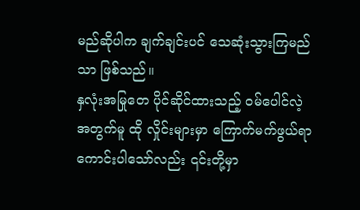မည်ဆိုပါက ချက်ချင်းပင် သေဆုံးသွားကြမည်သာ ဖြစ်သည်။
နှလုံးအမြုတေ ပိုင်ဆိုင်ထားသည့် ဝမ်ပေါင်လဲ့အတွက်မူ ထို လှိုင်းများမှာ ကြောက်မက်ဖွယ်ရာကောင်းပါသော်လည်း ၎င်းတို့မှာ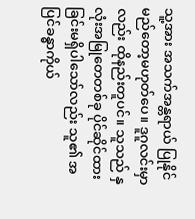သူ့အား အသက်အန္တရာယ် ပြုနိုင်မည်တော့မဟုတ်ပေ။ ဒူဂူလင်းမှာလည်း ထိုနည်းတူပင်။ သူသည် နှလုံးအမြုတေတစ်ခု ပိုင်ဆိုင်ထားခြင်းမရှိပါသော်လည်း သူ၏ အပြင်ခန္ဓာကိုယ်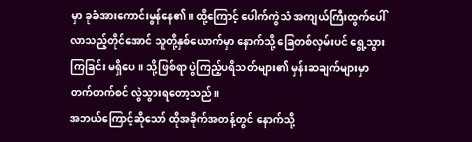မှာ ခုခံအားကောင်းမွန်နေ၏။ ထို့ကြောင့် ပေါက်ကွဲသံ အကျယ်ကြီးထွက်ပေါ်လာသည့်တိုင်အောင် သူတို့နှစ်ယောက်မှာ နောက်သို့ ခြေတစ်လှမ်းပင် ရွေ့သွားကြခြင်း မရှိပေ။ သို့ဖြစ်ရာ ပွဲကြည့်ပရိသတ်များ၏ မှန်းဆချက်များမှာ တက်တက်စင် လွဲသွားရတော့သည်။
အဘယ်ကြောင့်ဆိုသော် ထိုအခိုက်အတန့်တွင် နောက်သို့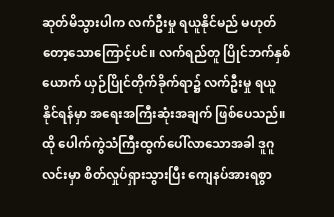ဆုတ်မိသွားပါက လက်ဦးမှု ရယူနိုင်မည် မဟုတ်တော့သောကြောင့်ပင်။ လက်ရည်တူ ပြိုင်ဘက်နှစ်ယောက် ယှဉ်ပြိုင်တိုက်ခိုက်ရာ၌ လက်ဦးမှု ရယူနိုင်ရန်မှာ အရေးအကြီးဆုံးအချက် ဖြစ်ပေသည်။
ထို ပေါက်ကွဲသံကြီးထွက်ပေါ်လာသောအခါ ဒူဂူလင်းမှာ စိတ်လှုပ်ရှားသွားပြီး ကျေနပ်အားရစွာ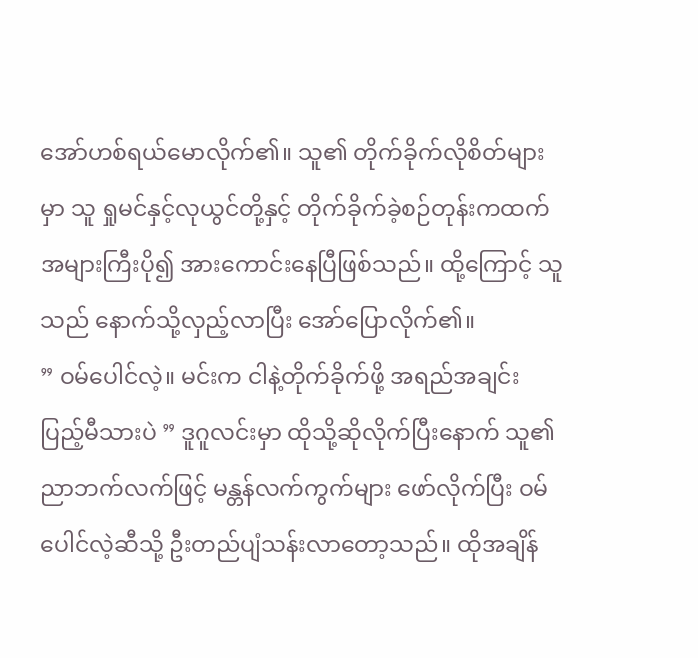အော်ဟစ်ရယ်မောလိုက်၏။ သူ၏ တိုက်ခိုက်လိုစိတ်များမှာ သူ ရှုမင်နှင့်လုယွင်တို့နှင့် တိုက်ခိုက်ခဲ့စဉ်တုန်းကထက် အများကြီးပို၍ အားကောင်းနေပြီဖြစ်သည်။ ထို့ကြောင့် သူသည် နောက်သို့လှည့်လာပြီး အော်ပြောလိုက်၏။
” ဝမ်ပေါင်လဲ့။ မင်းက ငါနဲ့တိုက်ခိုက်ဖို့ အရည်အချင်း ပြည့်မီသားပဲ ” ဒူဂူလင်းမှာ ထိုသို့ဆိုလိုက်ပြီးနောက် သူ၏ညာဘက်လက်ဖြင့် မန္တန်လက်ကွက်များ ဖော်လိုက်ပြီး ဝမ်ပေါင်လဲ့ဆီသို့ ဦးတည်ပျံသန်းလာတော့သည်။ ထိုအချိန်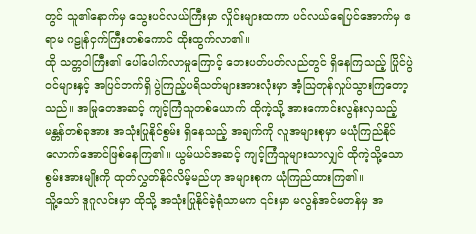တွင် သူ၏နောက်မှ သွေးပင်လယ်ကြီးမှာ လှိုင်းများထကာ ပင်လယ်ရေပြင်အောက်မှ ဧရာမ ဂဠုန်ငှက်ကြီးတစ်ကောင် ထိုးထွက်လာ၏။
ထို သတ္တဝါကြီး၏ ပေါ်ပေါက်လာမှုကြောင့် ဘေးပတ်ပတ်လည်တွင် ရှိနေကြသည့် ပြိုင်ပွဲဝင်များနှင့် အပြင်ဘက်ရှိ ပွဲကြည့်ပရိသတ်များအားလုံးမှာ အံ့သြတုန်လှုပ်သွားကြတော့သည်။ အမြုတေအဆင့် ကျင့်ကြံသူတစ်ယောက် ထိုကဲ့သို့ အားကောင်းလွန်းလှသည့် မန္တန်တစ်ခုအား အသုံးပြုနိုင်စွမ်း ရှိနေသည့် အချက်ကို လူအများစုမှာ မယုံကြည်နိုင်လောက်အောင်ဖြစ်နေကြ၏။ ယွမ်ယင်အဆင့် ကျင့်ကြံသူများသာလျှင် ထိုကဲ့သို့သော စွမ်းအားမျိုးကို ထုတ်လွှတ်နိုင်လိမ့်မည်ဟု အများစုက ယုံကြည်ထားကြ၏။
သိူ့သော် ဒူဂူလင်းမှာ ထိုသို့ အသုံးပြုနိုင်ခဲ့ရုံသာမက ၎င်းမှာ မလွန်အင်မတန်မှ အ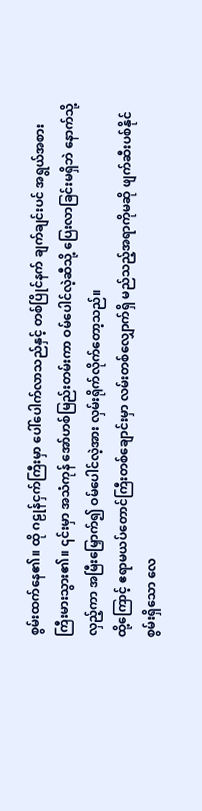စွမ်းထက်နေ၏။ ထို ဂဠုန်ငှက်ကြီးမှာ ပေါ်ပေါက်လာသည်နှင့် တစ်ပြိုင်နက် ချက်ချင်းပင် အရွယ်အစား ကြီးမားသွား၏။ ၎င်းမှာ အသံကုန် အော်ဟစ်မြည်းတမ်းကာ ဝမ်ပေါင်လဲ့ဆီသို့ ပြေးလာခြင်းမရှိဘဲ နောက်သို့လှည့်ကာ အမြီးမြှောက်၍ ဝမ်ပေါင်လဲ့အား လှမ်းရိုက်လိုက်တော့သည်။
ထို့ကြောင့် ဧရာမယပ်တောင်ကြီးတစ်ချောင်းမှာ လမ်းတစ်လျှောက်ရှိ မည်သည့်အရာကိုမဆို ဖျက်ဆီးပစ်နိုင်စွမ်းရှိသော လေ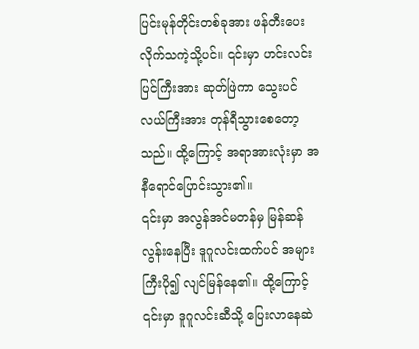ပြင်းမုန်တိုင်းတစ်ခုအား ဖန်တီးပေးလိုက်သကဲ့သို့ပင်။ ၎င်းမှာ ဟင်းလင်းပြင်ကြီးအား ဆုတ်ဖြဲကာ သွေးပင်လယ်ကြီးအား တုန်ရီသွားစေတော့သည်။ ထို့ကြောင့် အရာအားလုံးမှာ အနီရောင်ပြောင်းသွား၏။
၎င်းမှာ အလွန်အင်မတန်မှ မြန်ဆန်လွန်းနေပြီး ဒူဂူလင်းထက်ပင် အများကြီးပို၍ လျင်မြန်နေ၏။ ထို့ကြောင့် ၎င်းမှာ ဒူဂူလင်းဆီသို့ ပြေးလာနေဆဲ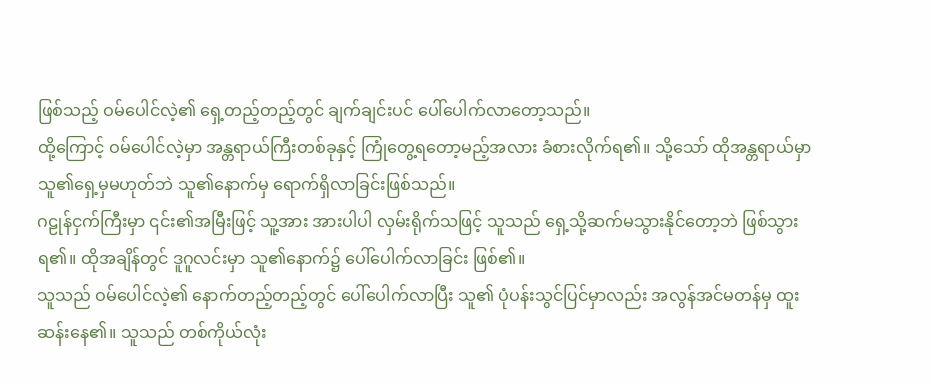ဖြစ်သည့် ဝမ်ပေါင်လဲ့၏ ရှေ့တည့်တည့်တွင် ချက်ချင်းပင် ပေါ်ပေါက်လာတော့သည်။
ထို့ကြောင့် ဝမ်ပေါင်လဲ့မှာ အန္တရာယ်ကြီးတစ်ခုနှင့် ကြုံတွေ့ရတော့မည့်အလား ခံစားလိုက်ရ၏။ သို့သော် ထိုအန္တရာယ်မှာ သူ၏ရှေ့မှမဟုတ်ဘဲ သူ၏နောက်မှ ရောက်ရှိလာခြင်းဖြစ်သည်။
ဂဠုန်ငှက်ကြီးမှာ ၎င်း၏အမြီးဖြင့် သူ့အား အားပါပါ လှမ်းရိုက်သဖြင့် သူသည် ရှေ့သို့ဆက်မသွားနိုင်တော့ဘဲ ဖြစ်သွားရ၏။ ထိုအချိန်တွင် ဒူဂူလင်းမှာ သူ၏နောက်၌ ပေါ်ပေါက်လာခြင်း ဖြစ်၏။
သူသည် ဝမ်ပေါင်လဲ့၏ နောက်တည့်တည့်တွင် ပေါ်ပေါက်လာပြီး သူ၏ ပုံပန်းသွင်ပြင်မှာလည်း အလွန်အင်မတန်မှ ထူးဆန်းနေ၏။ သူသည် တစ်ကိုယ်လုံး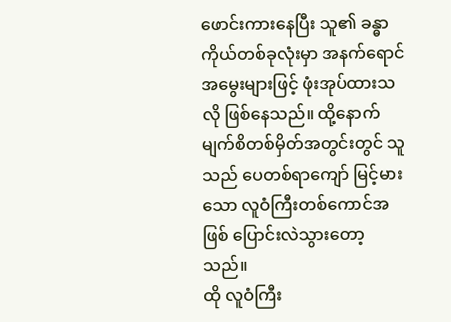ဖောင်းကားနေပြီး သူ၏ ခန္ဓာကိုယ်တစ်ခုလုံးမှာ အနက်ရောင်အမွေးများဖြင့် ဖုံးအုပ်ထားသလို ဖြစ်နေသည်။ ထို့နောက် မျက်စိတစ်မှိတ်အတွင်းတွင် သူသည် ပေတစ်ရာကျော် မြင့်မားသော လူဝံကြီးတစ်ကောင်အဖြစ် ပြောင်းလဲသွားတော့သည်။
ထို လူဝံကြီး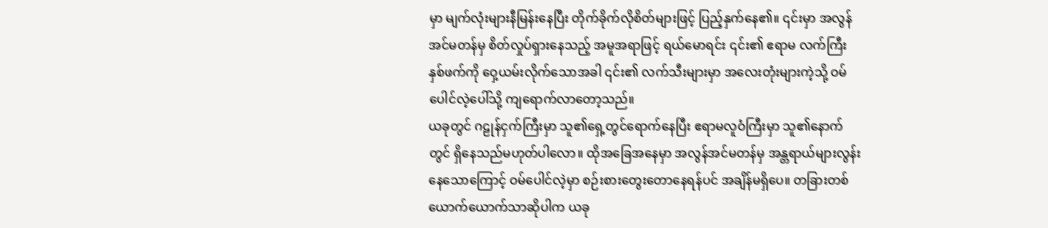မှာ မျက်လုံးများနီမြန်းနေပြီး တိုက်ခိုက်လိုစိတ်များဖြင့် ပြည့်နှက်နေ၏။ ၎င်းမှာ အလွန်အင်မတန်မှ စိတ်လှုပ်ရှားနေသည့် အမူအရာဖြင့် ရယ်မောရင်း ၎င်း၏ ဧရာမ လက်ကြီးနှစ်ဖက်ကို ဝှေ့ယမ်းလိုက်သောအခါ ၎င်း၏ လက်သီးများမှာ အလေးတုံးများကဲ့သို့ ဝမ်ပေါင်လဲ့ပေါ်သို့ ကျရောက်လာတော့သည်။
ယခုတွင် ဂဠုန်ငှက်ကြီးမှာ သူ၏ရှေ့တွင်ရောက်နေပြီး ဧရာမလူဝံကြီးမှာ သူ၏နောက်တွင် ရှိနေသည်မဟုတ်ပါလော။ ထိုအခြေအနေမှာ အလွန်အင်မတန်မှ အန္တရာယ်များလွန်းနေသောကြောင့် ဝမ်ပေါင်လဲ့မှာ စဉ်းစားတွေးတောနေရန်ပင် အချိန်မရှိပေ။ တခြားတစ်ယောက်ယောက်သာဆိုပါက ယခု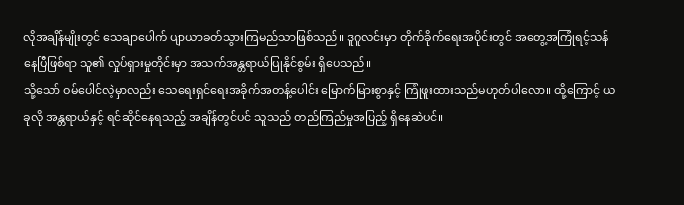လိုအချိန်မျိုးတွင် သေချာပေါက် ပျာယာခတ်သွားကြမည်သာဖြစ်သည်။ ဒူဂူလင်းမှာ တိုက်ခိုက်ရေးအပိုင်းတွင် အတွေ့အကြုံရင့်သန်နေပြီဖြစ်ရာ သူ၏ လှုပ်ရှားမှုတိုင်းမှာ အသက်အန္တရာယ်ပြုနိုင်စွမ်း ရှိပေသည်။
သို့သော် ဝမ်ပေါင်လဲ့မှာလည်း သေရေးရှင်ရေးအခိုက်အတန့်ပေါင်း မြောက်မြားစွာနှင့် ကြုံဖူးထားသည်မဟုတ်ပါလော။ ထို့ကြောင့် ယခုလို အန္တရာယ်နှင့် ရင်ဆိုင်နေရသည့် အချိန်တွင်ပင် သူသည် တည်ကြည်မှုအပြည့် ရှိနေဆဲပင်။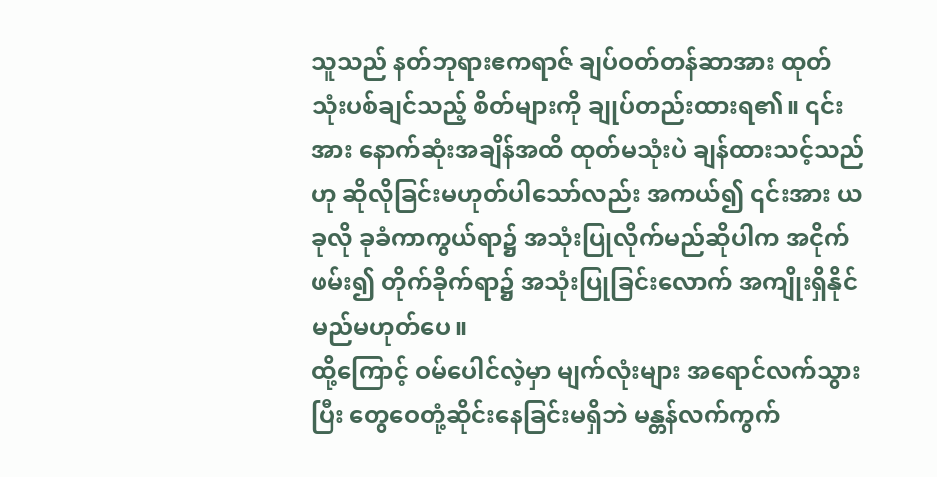သူသည် နတ်ဘုရားဧကရာဇ် ချပ်ဝတ်တန်ဆာအား ထုတ်သုံးပစ်ချင်သည့် စိတ်များကို ချုပ်တည်းထားရ၏။ ၎င်းအား နောက်ဆုံးအချိန်အထိ ထုတ်မသုံးပဲ ချန်ထားသင့်သည်ဟု ဆိုလိုခြင်းမဟုတ်ပါသော်လည်း အကယ်၍ ၎င်းအား ယခုလို ခုခံကာကွယ်ရာ၌ အသုံးပြုလိုက်မည်ဆိုပါက အငိုက်ဖမ်း၍ တိုက်ခိုက်ရာ၌ အသုံးပြုခြင်းလောက် အကျိုးရှိနိုင်မည်မဟုတ်ပေ။
ထို့ကြောင့် ဝမ်ပေါင်လဲ့မှာ မျက်လုံးများ အရောင်လက်သွားပြီး တွေဝေတုံ့ဆိုင်းနေခြင်းမရှိဘဲ မန္တန်လက်ကွက်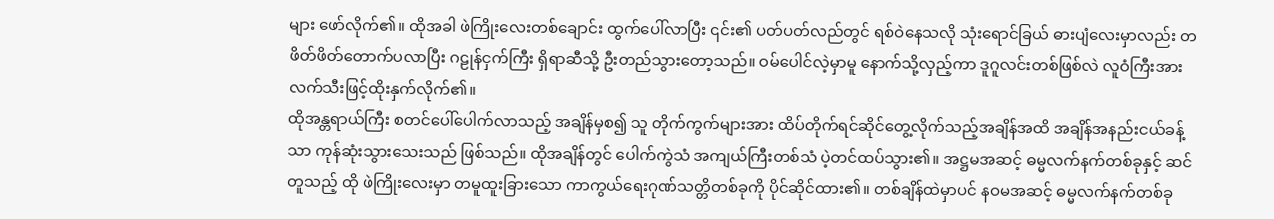များ ဖော်လိုက်၏။ ထိုအခါ ဖဲကြိုးလေးတစ်ချောင်း ထွက်ပေါ်လာပြီး ၎င်း၏ ပတ်ပတ်လည်တွင် ရစ်ဝဲနေသလို သုံးရောင်ခြယ် ဓားပျံလေးမှာလည်း တဖိတ်ဖိတ်တောက်ပလာပြီး ဂဠုန်ငှက်ကြီး ရှိရာဆီသို့ ဦးတည်သွားတော့သည်။ ဝမ်ပေါင်လဲ့မှာမူ နောက်သို့လှည့်ကာ ဒူဂူလင်းတစ်ဖြစ်လဲ လူဝံကြီးအား လက်သီးဖြင့်ထိုးနှက်လိုက်၏။
ထိုအန္တရာယ်ကြီး စတင်ပေါ်ပေါက်လာသည့် အချိန်မှစ၍ သူ တိုက်ကွက်များအား ထိပ်တိုက်ရင်ဆိုင်တွေ့လိုက်သည့်အချိန်အထိ အချိန်အနည်းငယ်ခန့်သာ ကုန်ဆုံးသွားသေးသည် ဖြစ်သည်။ ထိုအချိန်တွင် ပေါက်ကွဲသံ အကျယ်ကြီးတစ်သံ ပဲ့တင်ထပ်သွား၏။ အဋ္ဌမအဆင့် ဓမ္မလက်နက်တစ်ခုနှင့် ဆင်တူသည့် ထို ဖဲကြိုးလေးမှာ တမူထူးခြားသော ကာကွယ်ရေးဂုဏ်သတ္တိတစ်ခုကို ပိုင်ဆိုင်ထား၏။ တစ်ချိန်ထဲမှာပင် နဝမအဆင့် ဓမ္မလက်နက်တစ်ခု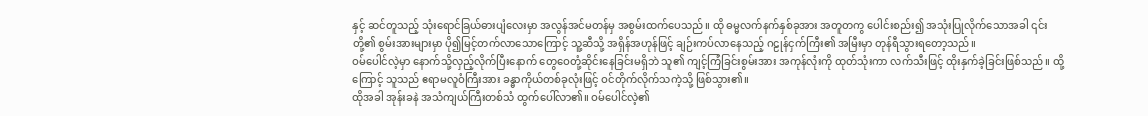နှင့် ဆင်တူသည့် သုံးရောင်ခြယ်ဓားပျံလေးမှာ အလွန်အင်မတန်မှ အစွမ်းထက်ပေသည်။ ထို ဓမ္မလက်နက်နှစ်ခုအား အတူတကွ ပေါင်းစည်း၍ အသုံးပြုလိုက်သောအခါ ၎င်းတို့၏ စွမ်းအားများမှာ ပို၍မြင့်တက်လာသောကြောင့် သူ့ဆီသို့ အရှိန်အဟုန်ဖြင့် ချဉ်းကပ်လာနေသည့် ဂဠုန်ငှက်ကြီး၏ အမြီးမှာ တုန်ရီသွားရတော့သည်။
ဝမ်ပေါင်လဲ့မှာ နောက်သို့လှည့်လိုက်ပြီးနောက် တွေဝေတုံ့ဆိုင်းနေခြင်းမရှိဘဲ သူ၏ ကျင့်ကြံခြင်းစွမ်းအား အကုန်လုံးကို ထုတ်သုံးကာ လက်သီးဖြင့် ထိုးနှက်ခဲ့ခြင်းဖြစ်သည်။ ထို့ကြောင့် သူသည် ဧရာမလူဝံကြီးအား ခန္ဓာကိုယ်တစ်ခုလုံးဖြင့် ဝင်တိုက်လိုက်သကဲ့သို့ ဖြစ်သွား၏။
ထိုအခါ အုန်းခနဲ အသံကျယ်ကြီးတစ်သံ ထွက်ပေါ်လာ၏။ ဝမ်ပေါင်လဲ့၏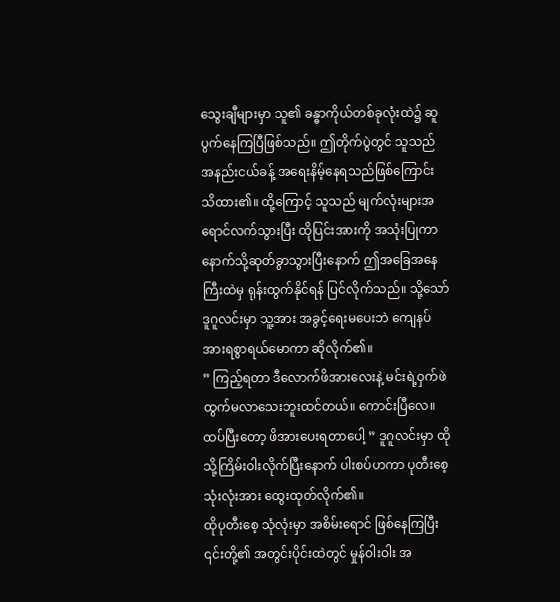သွေးချီများမှာ သူ၏ ခန္ဓာကိုယ်တစ်ခုလုံးထဲ၌ ဆူပွက်နေကြပြီဖြစ်သည်။ ဤတိုက်ပွဲတွင် သူသည် အနည်းငယ်ခန့် အရေးနိမ့်နေရသည်ဖြစ်ကြောင်း သိထား၏။ ထို့ကြောင့် သူသည် မျက်လုံးများအရောင်လက်သွားပြီး ထိုပြင်းအားကို အသုံးပြုကာ နောက်သို့ဆုတ်ခွာသွားပြီးနောက် ဤအခြေအနေကြီးထဲမှ ရုန်းထွက်နိုင်ရန် ပြင်လိုက်သည်။ သို့သော် ဒူဂူလင်းမှာ သူ့အား အခွင့်ရေးမပေးဘဲ ကျေနပ်အားရစွာရယ်မောကာ ဆိုလိုက်၏။
” ကြည့်ရတာ ဒီလောက်ဖိအားလေးနဲ့ မင်းရဲ့ဝှက်ဖဲ ထွက်မလာသေးဘူးထင်တယ်။ ကောင်းပြီလေ။ ထပ်ပြီးတော့ ဖိအားပေးရတာပေါ့ ” ဒူဂူလင်းမှာ ထိုသို့ကြိမ်းဝါးလိုက်ပြီးနောက် ပါးစပ်ဟကာ ပုတီးစေ့သုံးလုံးအား ထွေးထုတ်လိုက်၏။
ထိုပုတီးစေ့ သုံလုံးမှာ အစိမ်းရောင် ဖြစ်နေကြပြီး ၎င်းတို့၏ အတွင်းပိုင်းထဲတွင် မှုန်ဝါးဝါး အ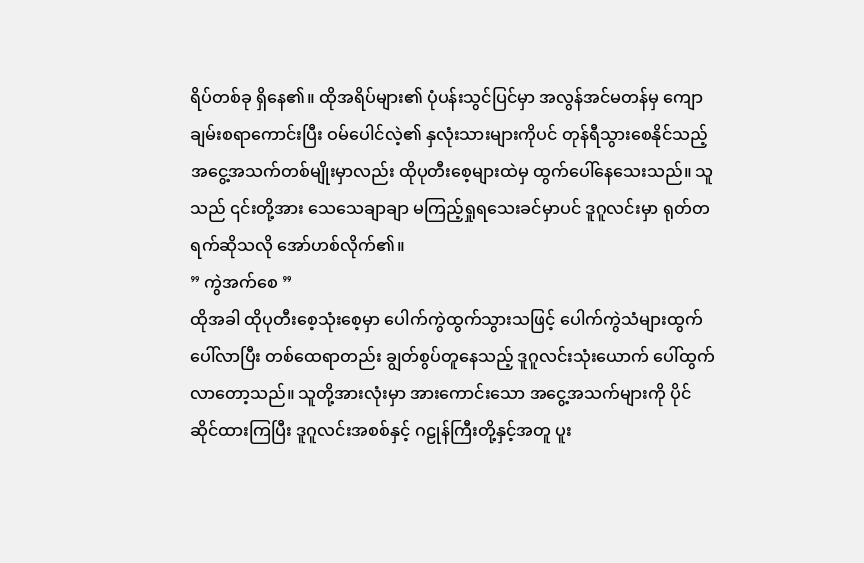ရိပ်တစ်ခု ရှိနေ၏။ ထိုအရိပ်များ၏ ပုံပန်းသွင်ပြင်မှာ အလွန်အင်မတန်မှ ကျောချမ်းစရာကောင်းပြီး ဝမ်ပေါင်လဲ့၏ နှလုံးသားများကိုပင် တုန်ရီသွားစေနိုင်သည့် အငွေ့အသက်တစ်မျိုးမှာလည်း ထိုပုတီးစေ့များထဲမှ ထွက်ပေါ်နေသေးသည်။ သူသည် ၎င်းတို့အား သေသေချာချာ မကြည့်ရှုရသေးခင်မှာပင် ဒူဂူလင်းမှာ ရုတ်တရက်ဆိုသလို အော်ဟစ်လိုက်၏။
” ကွဲအက်စေ ”
ထိုအခါ ထိုပုတီးစေ့သုံးစေ့မှာ ပေါက်ကွဲထွက်သွားသဖြင့် ပေါက်ကွဲသံများထွက်ပေါ်လာပြီး တစ်ထေရာတည်း ချွတ်စွပ်တူနေသည့် ဒူဂူလင်းသုံးယောက် ပေါ်ထွက်လာတော့သည်။ သူတို့အားလုံးမှာ အားကောင်းသော အငွေ့အသက်များကို ပိုင်ဆိုင်ထားကြပြီး ဒူဂူလင်းအစစ်နှင့် ဂဠုန်ကြီးတို့နှင့်အတူ ပူး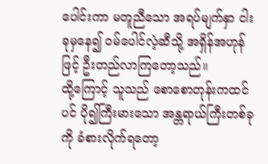ပေါင်းကာ မတူညီသော အရပ်မျက်နှာ ငါးခုမှနေ၍ ဝမ်ပေါင်လဲ့ဆီသို့ အရှိန်အဟုန်ဖြင့် ဦးတည်လာကြတော့သည်။
ထို့ကြောင့် သူသည် စောစောတုန်းကထင်ပင် ပို၍ကြီးမားသော အန္တရာယ်ကြီးတစ်ခုကို ခံစားလိုက်ရတော့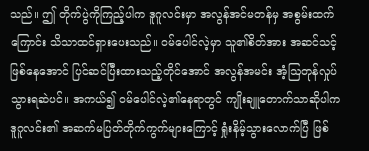သည်။ ဤ တိုက်ပွဲကိုကြည့်ပါက ဒူဂူလင်းမှာ အလွန်အင်မတန်မှ အစွမ်းထက်ကြောင်း သိသာထင်ရှားပေးသည်။ ဝမ်ပေါင်လဲ့မှာ သူ၏စိတ်အား အဆင်သင့်ဖြစ်နေအောင် ပြင်ဆင်ပြီးထားသည့်တိုင်အောင် အလွန်အမင်း အံ့ဩတုန်လှုပ်သွားရဆဲပင်။ အကယ်၍ ဝမ်ပေါင်လဲ့၏နေရာတွင် ကျိုးချူတောက်သာဆိုပါက ဒူဂူလင်း၏ အဆက်မပြတ်တိုက်ကွက်များကြောင့် ရှုံးနိမ့်သွားလောက်ပြီ ဖြစ်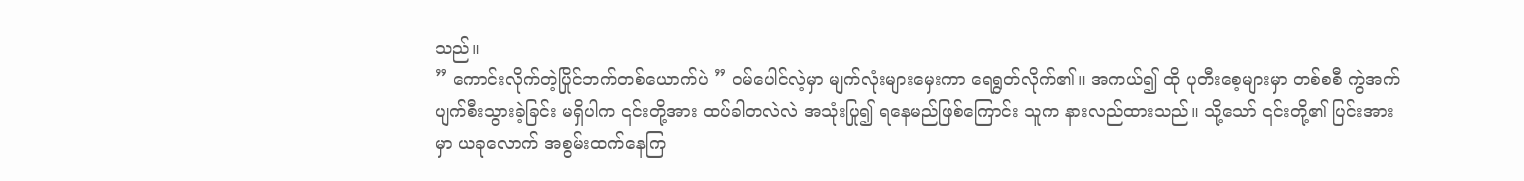သည်။
” ကောင်းလိုက်တဲ့ပြိုင်ဘက်တစ်ယောက်ပဲ ” ဝမ်ပေါင်လဲ့မှာ မျက်လုံးများမှေးကာ ရေရွတ်လိုက်၏။ အကယ်၍ ထို ပုတီးစေ့များမှာ တစ်စစီ ကွဲအက်ပျက်စီးသွားခဲ့ခြင်း မရှိပါက ၎င်းတို့အား ထပ်ခါတလဲလဲ အသုံးပြု၍ ရနေမည်ဖြစ်ကြောင်း သူက နားလည်ထားသည်။ သို့သော် ၎င်းတို့၏ ပြင်းအားမှာ ယခုလောက် အစွမ်းထက်နေကြ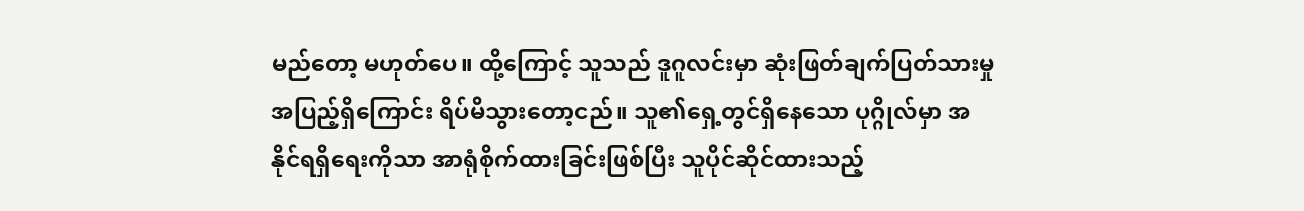မည်တော့ မဟုတ်ပေ။ ထို့ကြောင့် သူသည် ဒူဂူလင်းမှာ ဆုံးဖြတ်ချက်ပြတ်သားမှု အပြည့်ရှိကြောင်း ရိပ်မိသွားတော့ငည်။ သူ၏ရှေ့တွင်ရှိနေသော ပုဂ္ဂိုလ်မှာ အနိုင်ရရှိရေးကိုသာ အာရုံစိုက်ထားခြင်းဖြစ်ပြီး သူပိုင်ဆိုင်ထားသည့်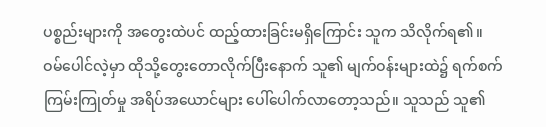ပစ္စည်းများကို အတွေးထဲပင် ထည့်ထားခြင်းမရှိကြောင်း သူက သိလိုက်ရ၏။
ဝမ်ပေါင်လဲ့မှာ ထိုသို့တွေးတောလိုက်ပြီးနောက် သူ၏ မျက်ဝန်းများထဲ၌ ရက်စက်ကြမ်းကြုတ်မှု အရိပ်အယောင်များ ပေါ်ပေါက်လာတော့သည်။ သူသည် သူ၏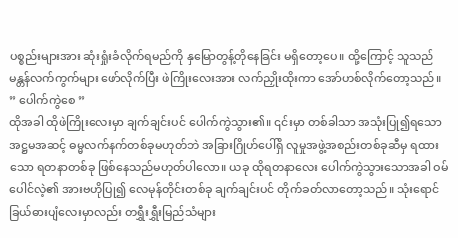ပစ္စည်းများအား ဆုံးရှုံးခံလိုက်ရမည်ကို နှမြောတွန့်တိုနေခြင်း မရှိတော့ပေ။ ထို့ကြောင့် သူသည် မန္တန်လက်ကွက်များ ဖော်လိုက်ပြီး ဖဲကြိုးလေးအား လက်ညှိုးထိုးကာ အော်ဟစ်လိုက်တော့သည်။
” ပေါက်ကွဲစေ ”
ထိုအခါ ထိုဖဲကြိုးလေးမှာ ချက်ချင်းပင် ပေါက်ကွဲသွား၏။ ၎င်းမှာ တစ်ခါသာ အသုံးပြု၍ရသော အဋ္ဌမအဆင့် ဓမ္မလက်နက်တစ်ခုမဟုတ်ဘဲ အခြားဂြိုဟ်ပေါ်ရှိ လူမှုအဖွဲ့အစည်းတစ်ခုဆီမှ ရထားသော ရတနာတစ်ခု ဖြစ်နေသည်မဟုတ်ပါလော။ ယခု ထိုရတနာလေး ပေါက်ကွဲသွားသောအခါ ဝမ်ပေါင်လဲ့၏ အားဗဟိုပြု၍ လေမုန်တိုင်းတစ်ခု ချက်ချင်းပင် တိုက်ခတ်လာတော့သည်။ သုံးရောင်ခြယ်ဓားပျံလေးမှာလည်း တရွှီးရွှီးမြည်သံများ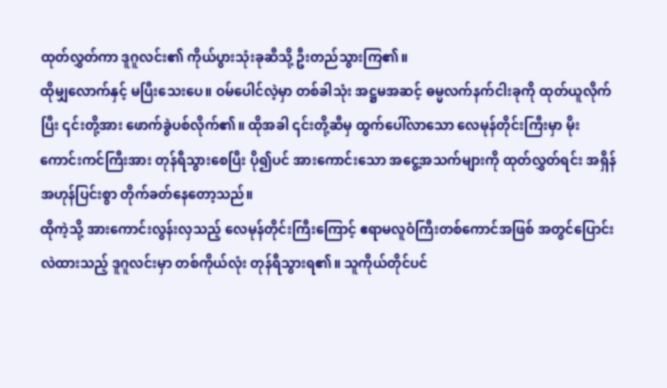ထုတ်လွှတ်ကာ ဒူဂူလင်း၏ ကိုယ်ပွားသုံးခုဆီသို့ ဦးတည်သွားကြ၏။
ထိုမျှလောက်နှင့် မပြီးသေးပေ။ ဝမ်ပေါင်လဲ့မှာ တစ်ခါသုံး အဋ္ဌမအဆင့် ဓမ္မလက်နက်ငါးခုကို ထုတ်ယူလိုက်ပြီး ၎င်းတို့အား ဖောက်ခွဲပစ်လိုက်၏။ ထိုအခါ ၎င်းတို့ဆီမှ ထွက်ပေါ်လာသော လေမုန်တိုင်းကြီးမှာ မိုးကောင်းကင်ကြီးအား တုန်ရီသွားစေပြီး ပို၍ပင် အားကောင်းသော အငွေ့အသက်များကို ထုတ်လွှတ်ရင်း အရှိန်အဟုန်ပြင်းစွာ တိုက်ခတ်နေတော့သည်။
ထိုကဲ့သို့ အားကောင်းလွန်းလှသည့် လေမုန်တိုင်းကြီးကြောင့် ဧရာမလူဝံကြီးတစ်ကောင်အဖြစ် အတွင်ပြောင်းလဲထားသည့် ဒူဂူလင်းမှာ တစ်ကိုယ်လုံး တုန်ရီသွားရ၏။ သူကိုယ်တိုင်ပင်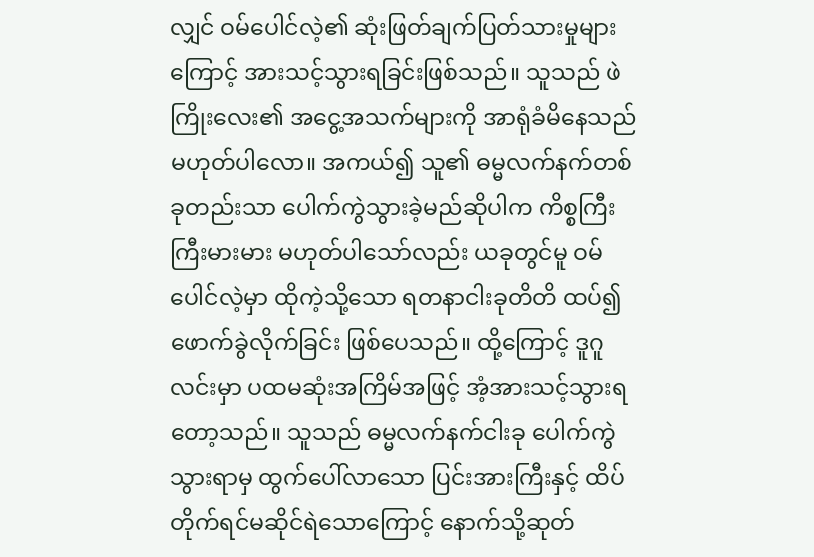လျှင် ဝမ်ပေါင်လဲ့၏ ဆုံးဖြတ်ချက်ပြတ်သားမှုများကြောင့် အားသင့်သွားရခြင်းဖြစ်သည်။ သူသည် ဖဲကြိုးလေး၏ အငွေ့အသက်များကို အာရုံခံမိနေသည် မဟုတ်ပါလော။ အကယ်၍ သူ၏ ဓမ္မလက်နက်တစ်ခုတည်းသာ ပေါက်ကွဲသွားခဲ့မည်ဆိုပါက ကိစ္စကြီးကြီးမားမား မဟုတ်ပါသော်လည်း ယခုတွင်မူ ဝမ်ပေါင်လဲ့မှာ ထိုကဲ့သို့သော ရတနာငါးခုတိတိ ထပ်၍ ဖောက်ခွဲလိုက်ခြင်း ဖြစ်ပေသည်။ ထို့ကြောင့် ဒူဂူလင်းမှာ ပထမဆုံးအကြိမ်အဖြင့် အံ့အားသင့်သွားရတော့သည်။ သူသည် ဓမ္မလက်နက်ငါးခု ပေါက်ကွဲသွားရာမှ ထွက်ပေါ်လာသော ပြင်းအားကြီးနှင့် ထိပ်တိုက်ရင်မဆိုင်ရဲသောကြောင့် နောက်သို့ဆုတ်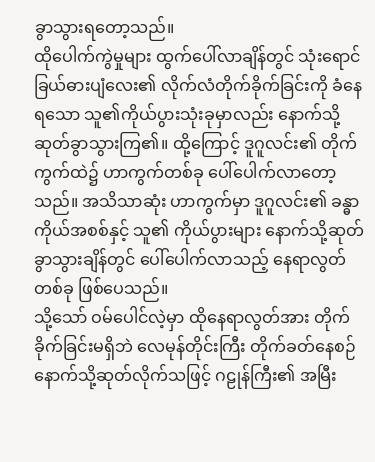ခွာသွားရတော့သည်။
ထိုပေါက်ကွဲမှုများ ထွက်ပေါ်လာချိန်တွင် သုံးရောင်ခြယ်ဓားပျံလေး၏ လိုက်လံတိုက်ခိုက်ခြင်းကို ခံနေရသော သူ၏ကိုယ်ပွားသုံးခုမှာလည်း နောက်သို့ဆုတ်ခွာသွားကြ၏။ ထို့ကြောင့် ဒူဂူလင်း၏ တိုက်ကွက်ထဲ၌ ဟာကွက်တစ်ခု ပေါ်ပေါက်လာတော့သည်။ အသိသာဆုံး ဟာကွက်မှာ ဒူဂူလင်း၏ ခန္ဓာကိုယ်အစစ်နှင့် သူ၏ ကိုယ်ပွားများ နောက်သို့ဆုတ်ခွာသွားချိန်တွင် ပေါ်ပေါက်လာသည့် နေရာလွတ်တစ်ခု ဖြစ်ပေသည်။
သို့သော် ဝမ်ပေါင်လဲ့မှာ ထိုနေရာလွတ်အား တိုက်ခိုက်ခြင်းမရှိဘဲ လေမုန်တိုင်းကြီး တိုက်ခတ်နေစဉ် နောက်သို့ဆုတ်လိုက်သဖြင့် ဂဠုန်ကြီး၏ အမြီး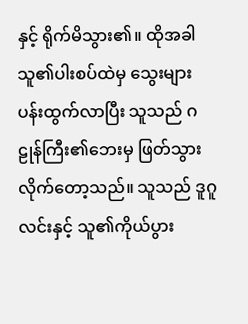နှင့် ရိုက်မိသွား၏။ ထိုအခါ သူ၏ပါးစပ်ထဲမှ သွေးများပန်းထွက်လာပြီး သူသည် ဂဠုန်ကြီး၏ဘေးမှ ဖြတ်သွားလိုက်တော့သည်။ သူသည် ဒူဂူလင်းနှင့် သူ၏ကိုယ်ပွား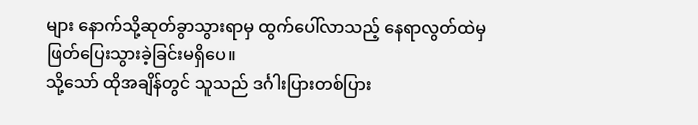များ နောက်သို့ဆုတ်ခွာသွားရာမှ ထွက်ပေါ်လာသည့် နေရာလွတ်ထဲမှ ဖြတ်ပြေးသွားခဲ့ခြင်းမရှိပေ။
သို့သော် ထိုအချိန်တွင် သူသည် ဒင်္ဂါးပြားတစ်ပြား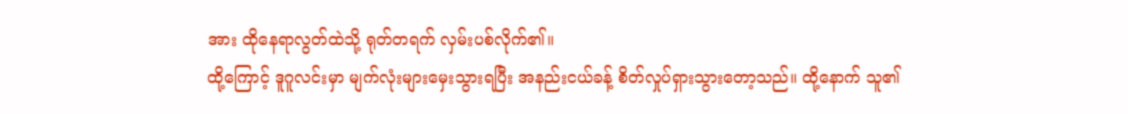အား ထိုနေရာလွတ်ထဲသို့ ရုတ်တရက် လှမ်းပစ်လိုက်၏။
ထို့ကြောင့် ဒူဂူလင်းမှာ မျက်လုံးများမှေးသွားရပြီး အနည်းငယ်ခန့် စိတ်လှုပ်ရှားသွားတော့သည်။ ထို့နောက် သူ၏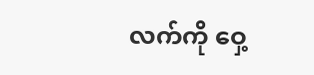လက်ကို ဝှေ့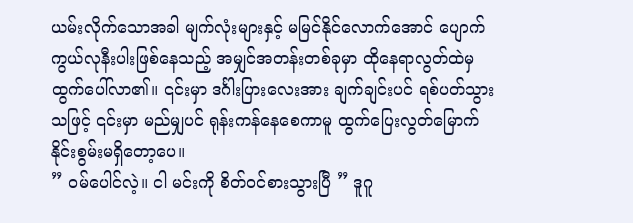ယမ်းလိုက်သောအခါ မျက်လုံးများနှင့် မမြင်နိုင်လောက်အောင် ပျောက်ကွယ်လုနီးပါးဖြစ်နေသည့် အမျှင်အတန်းတစ်ခုမှာ ထိုနေရာလွတ်ထဲမှထွက်ပေါ်လာ၏။ ၎င်းမှာ ဒင်္ဂါးပြားလေးအား ချက်ချင်းပင် ရစ်ပတ်သွားသဖြင့် ၎င်းမှာ မည်မျှပင် ရုန်းကန်နေစေကာမူ ထွက်ပြေးလွတ်မြောက်နိုင်းစွမ်းမရှိတော့ပေ။
” ဝမ်ပေါင်လဲ့။ ငါ မင်းကို စိတ်ဝင်စားသွားပြီ ” ဒူဂူ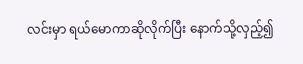လင်းမှာ ရယ်မောကာဆိုလိုက်ပြီး နောက်သို့လှည့်၍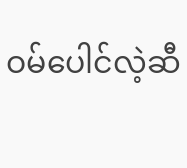ဝမ်ပေါင်လဲ့ဆီ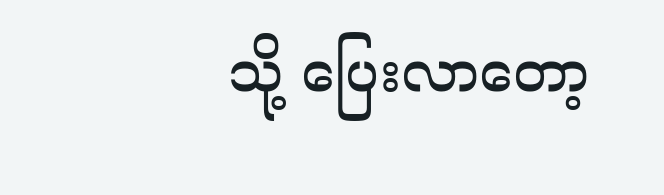သို့ ပြေးလာတော့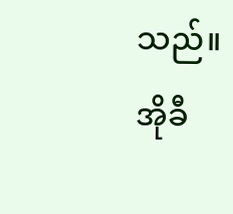သည်။
အိုခီ